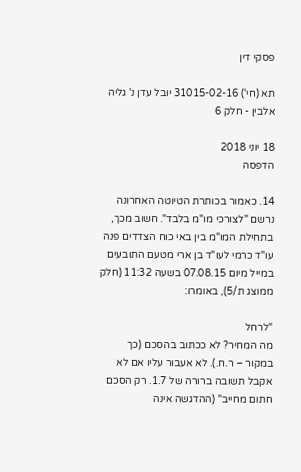פסקי דין

תא (חי') 31015-02-16 יובל עדן נ' גליה אלבין - חלק 6

18 יוני 2018
הדפסה

14. כאמור בכותרת הטיוטה האחרונה נרשם "לצורכי מו"מ בלבד". חשוב מכך, בתחילת המו"מ בין באי כוח הצדדים פנה עו"ד כרמי לעו"ד בן ארי מטעם התובעים במייל מיום 07.08.15 בשעה 11:32 (חלק ממוצג ת/5), באומרו:

"לרחל
מה המחיר? לא ככתוב בהסכם (כך במקור – ר.ח.). לא אעבור עליו אם לא אקבל תשובה ברורה של 1.7. רק הסכם חתום מחייב" (ההדגשה אינה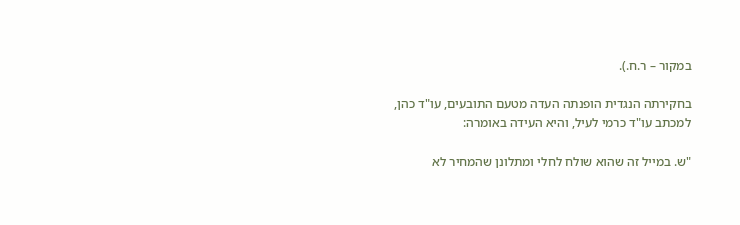במקור – ר.ח.).

בחקירתה הנגדית הופנתה העדה מטעם התובעים, עו"ד כהן, למכתב עו"ד כרמי לעיל, והיא העידה באומרה:

"ש. במייל זה שהוא שולח לחלי ומתלונן שהמחיר לא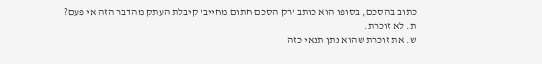כתוב בהסכם, בסופו הוא כותב 'רק הסכם חתום מחייב' קיבלת העתק מהדבר הזה אי פעם?
ת. לא זוכרת.
ש. את זוכרת שהוא נתן תנאי כזה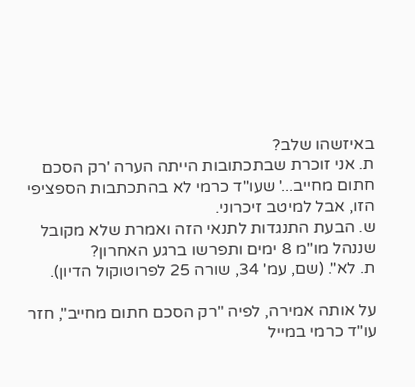באיזשהו שלב?
ת. אני זוכרת שבתכתובות הייתה הערה 'רק הסכם חתום מחייב...' שעו"ד כרמי לא בהתכתבות הספציפי הזו, אבל למיטב זיכרוני.
ש. הבעת התנגדות לתנאי הזה ואמרת שלא מקובל שננהל מו"מ 8 ימים ותפרשו ברגע האחרון?
ת. לא". (שם, עמ' 34, שורה 25 לפרוטוקול הדיון).

על אותה אמירה, לפיה "רק הסכם חתום מחייב", חזר עו"ד כרמי במייל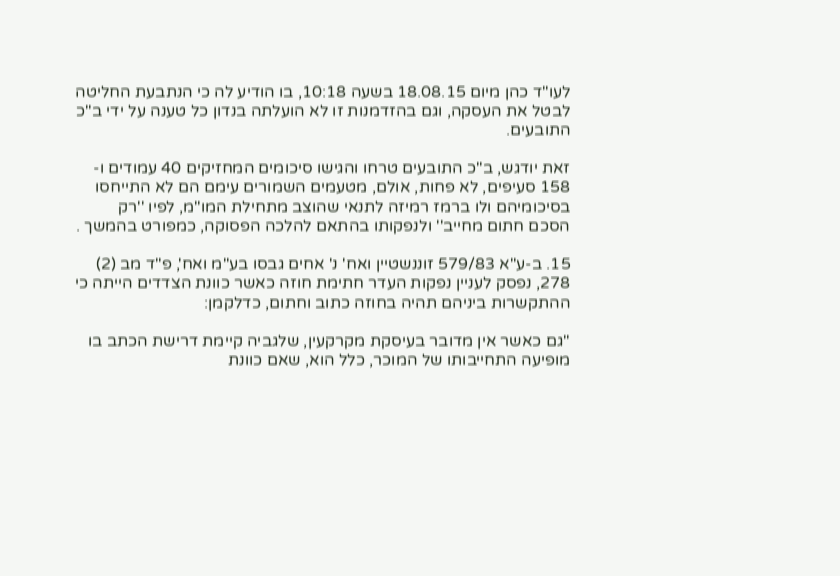לעו"ד כהן מיום 18.08.15 בשעה 10:18, בו הודיע לה כי הנתבעת החליטה לבטל את העסקה, וגם בהזדמנות זו לא הועלתה בנדון כל טענה על ידי ב"כ התובעים.

זאת יודגש, ב"כ התובעים טרחו והגישו סיכומים המחזיקים 40 עמודים ו- 158 סעיפים, לא פחות, אולם, מטעמים השמורים עימם הם לא התייחסו בסיכומיהם ולו ברמז רמיזה לתנאי שהוצב מתחילת המו"מ, לפיו ''רק הסכם חתום מחייב'' ולנפקותו בהתאם להלכה הפסוקה, כמפורט בהמשך .

15. ב-ע"א 579/83 זוננשטיין ואח' נ' אחים גבסו בע"מ ואח', פ"ד מב (2) 278, נפסק לעניין נפקות העדר חתימת חוזה כאשר כוונת הצדדים הייתה כי ההתקשרות ביניהם תהיה בחוזה כתוב וחתום, כדלקמן:

"גם כאשר אין מדובר בעיסקת מקרקעין, שלגביה קיימת דרישת הכתב בו מופיעה התחייבותו של המוכר, כלל הוא, שאם כוונת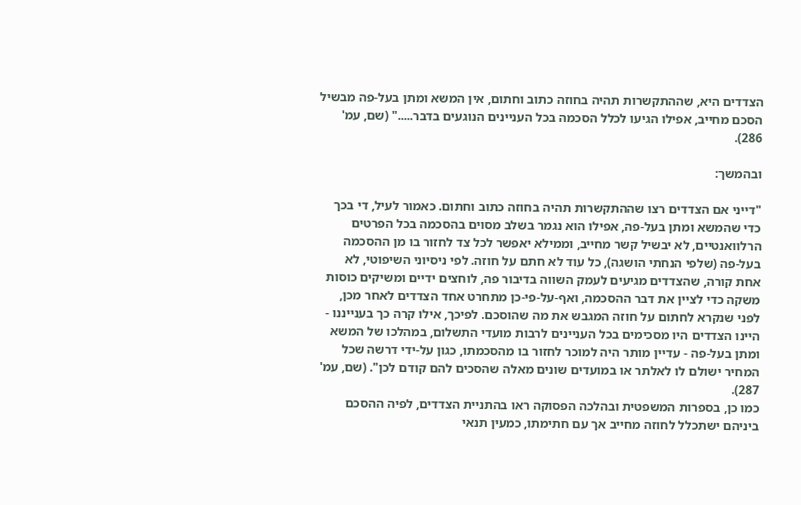הצדדים היא, שההתקשרות תהיה בחוזה כתוב וחתום, אין המשא ומתן בעל-פה מבשיל הסכם מחייב, אפילו הגיעו לכלל הסכמה בכל העניינים הנוגעים בדבר....." (שם, עמ' 286).

ובהמשך:

"דייני אם הצדדים רצו שההתקשרות תהיה בחוזה כתוב וחתום. כאמור לעיל, די בכך כדי שהמשא ומתן בעל-פה, אפילו הוא נגמר בשלב מסוים בהסכמה בכל הפרטים הרלוואנטיים, לא יבשיל קשר מחייב, וממילא יאפשר לכל צד לחזור בו מן ההסכמה בעל-פה (שלפי הנחתי הושגה), כל עוד לא חתם על חוזה. לפי ניסיוני השיפוטי, לא אחת קורה, שהצדדים מגיעים לעמק השווה בדיבור פה, לוחצים ידיים ומשיקים כוסות משקה כדי לציין את דבר ההסכמה, ואף-על-פי-כן מתחרט אחד הצדדים לאחר מכן, לפני שנקרא לחתום על חוזה המגבש את מה שהוסכם. לפיכך, אילו קרה כך בענייננו - היינו הצדדים היו מסכימים בכל העניינים לרבות מועדי התשלום, במהלכו של המשא ומתן בעל-פה - עדיין מותר היה למוכר לחזור בו מהסכמתו, כגון על-ידי דרשה שכל המחיר ישולם לו לאלתר או במועדים שונים מאלה שהסכים להם קודם לכן". (שם, עמ' 287).
כמו כן, בספרות המשפטית ובהלכה הפסוקה ראו בהתניית הצדדים, לפיה ההסכם ביניהם ישתכלל לחוזה מחייב אך עם חתימתו, כמעין תנאי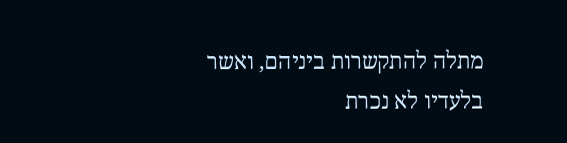מתלה להתקשרות ביניהם, ואשר בלעדיו לא נכרת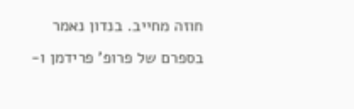חוזה מחייב. בנדון נאמר בספרם של פרופ' פרידמן ו-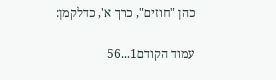כהן "חוזים", כרך א', כדלקמן:

עמוד הקודם1...56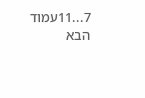7...11עמוד הבא